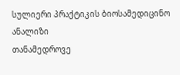სულიერი პრაქტიკის ბიოსამედიცინო ანალიზი
თანამედროვე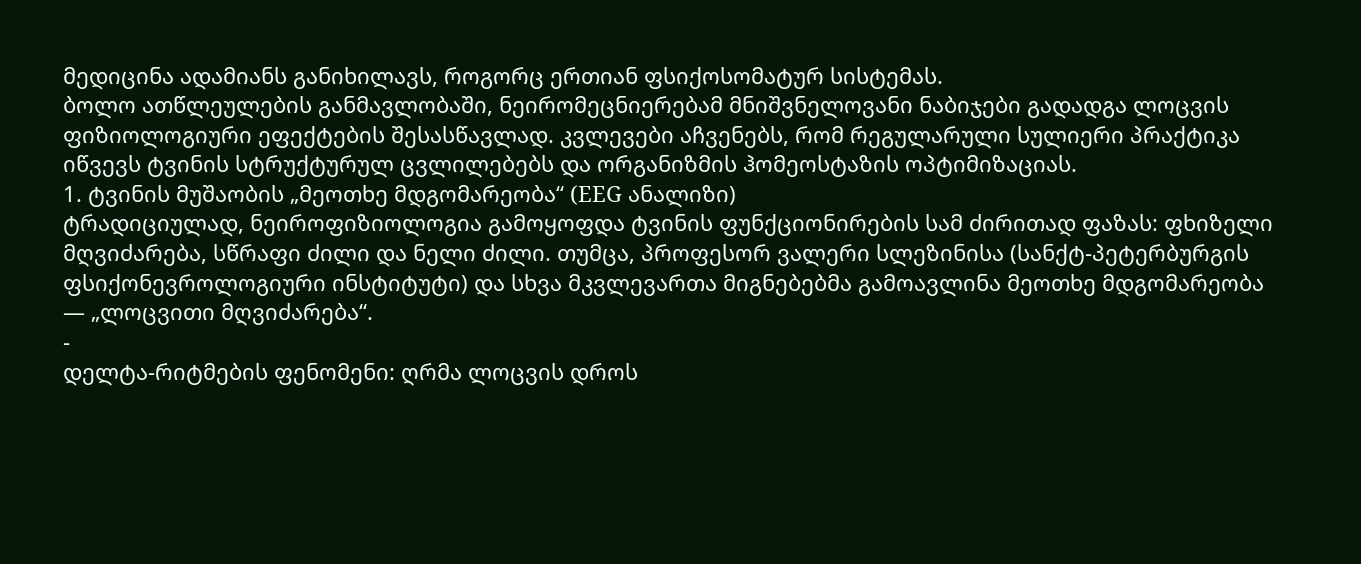მედიცინა ადამიანს განიხილავს, როგორც ერთიან ფსიქოსომატურ სისტემას.
ბოლო ათწლეულების განმავლობაში, ნეირომეცნიერებამ მნიშვნელოვანი ნაბიჯები გადადგა ლოცვის ფიზიოლოგიური ეფექტების შესასწავლად. კვლევები აჩვენებს, რომ რეგულარული სულიერი პრაქტიკა იწვევს ტვინის სტრუქტურულ ცვლილებებს და ორგანიზმის ჰომეოსტაზის ოპტიმიზაციას.
1. ტვინის მუშაობის „მეოთხე მდგომარეობა“ (EEG ანალიზი)
ტრადიციულად, ნეიროფიზიოლოგია გამოყოფდა ტვინის ფუნქციონირების სამ ძირითად ფაზას: ფხიზელი მღვიძარება, სწრაფი ძილი და ნელი ძილი. თუმცა, პროფესორ ვალერი სლეზინისა (სანქტ-პეტერბურგის ფსიქონევროლოგიური ინსტიტუტი) და სხვა მკვლევართა მიგნებებმა გამოავლინა მეოთხე მდგომარეობა — „ლოცვითი მღვიძარება“.
-
დელტა-რიტმების ფენომენი: ღრმა ლოცვის დროს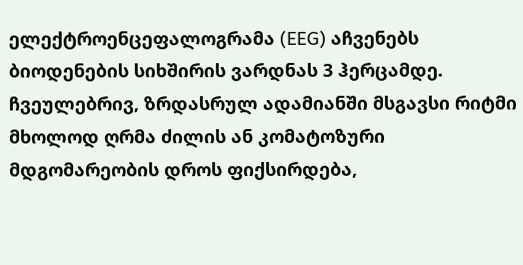ელექტროენცეფალოგრამა (EEG) აჩვენებს ბიოდენების სიხშირის ვარდნას 3 ჰერცამდე. ჩვეულებრივ, ზრდასრულ ადამიანში მსგავსი რიტმი მხოლოდ ღრმა ძილის ან კომატოზური მდგომარეობის დროს ფიქსირდება,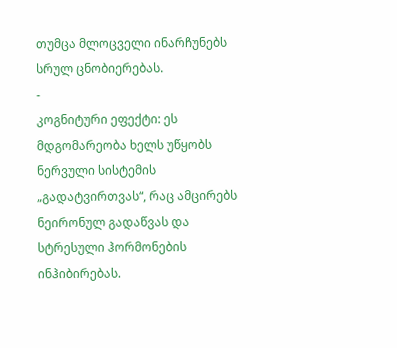თუმცა მლოცველი ინარჩუნებს სრულ ცნობიერებას.
-
კოგნიტური ეფექტი: ეს მდგომარეობა ხელს უწყობს ნერვული სისტემის „გადატვირთვას“, რაც ამცირებს ნეირონულ გადაწვას და სტრესული ჰორმონების ინჰიბირებას.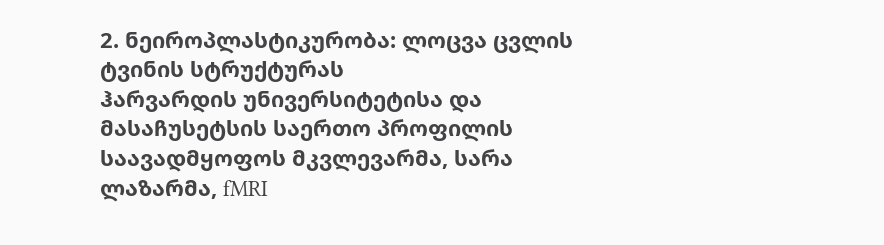2. ნეიროპლასტიკურობა: ლოცვა ცვლის ტვინის სტრუქტურას
ჰარვარდის უნივერსიტეტისა და მასაჩუსეტსის საერთო პროფილის საავადმყოფოს მკვლევარმა, სარა ლაზარმა, fMRI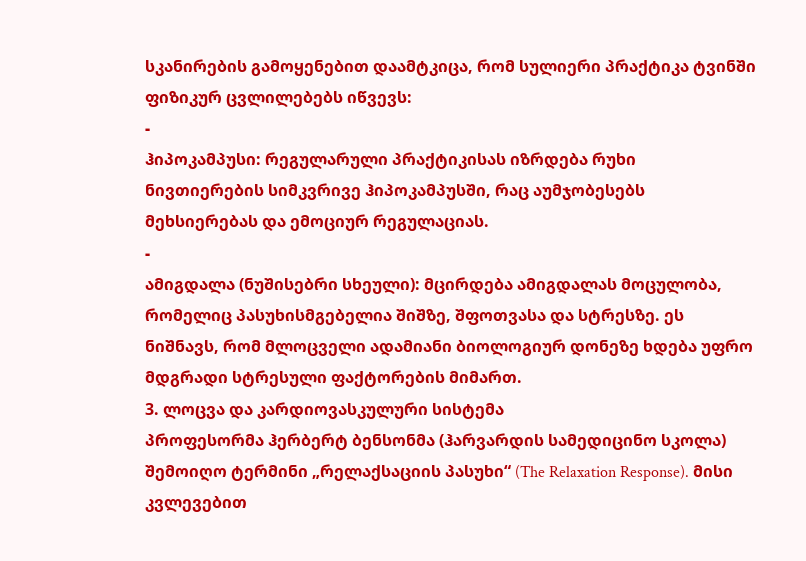სკანირების გამოყენებით დაამტკიცა, რომ სულიერი პრაქტიკა ტვინში ფიზიკურ ცვლილებებს იწვევს:
-
ჰიპოკამპუსი: რეგულარული პრაქტიკისას იზრდება რუხი ნივთიერების სიმკვრივე ჰიპოკამპუსში, რაც აუმჯობესებს მეხსიერებას და ემოციურ რეგულაციას.
-
ამიგდალა (ნუშისებრი სხეული): მცირდება ამიგდალას მოცულობა, რომელიც პასუხისმგებელია შიშზე, შფოთვასა და სტრესზე. ეს ნიშნავს, რომ მლოცველი ადამიანი ბიოლოგიურ დონეზე ხდება უფრო მდგრადი სტრესული ფაქტორების მიმართ.
3. ლოცვა და კარდიოვასკულური სისტემა
პროფესორმა ჰერბერტ ბენსონმა (ჰარვარდის სამედიცინო სკოლა) შემოიღო ტერმინი „რელაქსაციის პასუხი“ (The Relaxation Response). მისი კვლევებით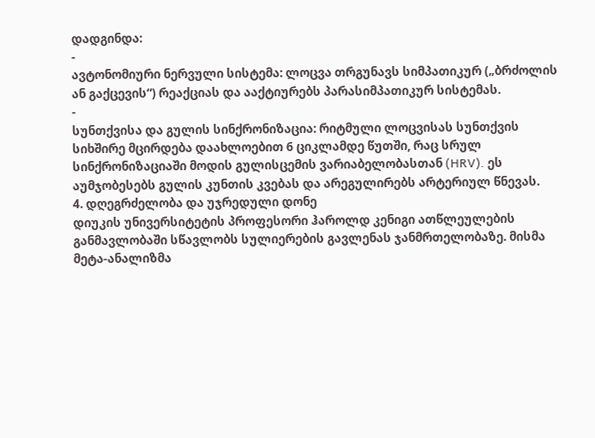დადგინდა:
-
ავტონომიური ნერვული სისტემა: ლოცვა თრგუნავს სიმპათიკურ („ბრძოლის ან გაქცევის“) რეაქციას და ააქტიურებს პარასიმპათიკურ სისტემას.
-
სუნთქვისა და გულის სინქრონიზაცია: რიტმული ლოცვისას სუნთქვის სიხშირე მცირდება დაახლოებით 6 ციკლამდე წუთში, რაც სრულ სინქრონიზაციაში მოდის გულისცემის ვარიაბელობასთან (HRV). ეს აუმჯობესებს გულის კუნთის კვებას და არეგულირებს არტერიულ წნევას.
4. დღეგრძელობა და უჯრედული დონე
დიუკის უნივერსიტეტის პროფესორი ჰაროლდ კენიგი ათწლეულების განმავლობაში სწავლობს სულიერების გავლენას ჯანმრთელობაზე. მისმა მეტა-ანალიზმა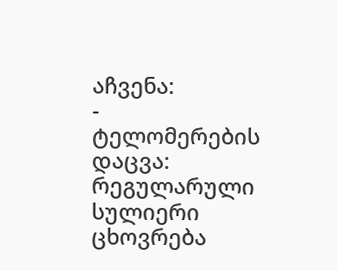აჩვენა:
-
ტელომერების დაცვა: რეგულარული სულიერი ცხოვრება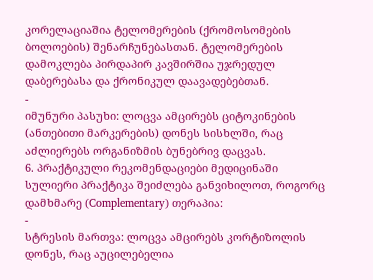კორელაციაშია ტელომერების (ქრომოსომების ბოლოების) შენარჩუნებასთან. ტელომერების დამოკლება პირდაპირ კავშირშია უჯრედულ დაბერებასა და ქრონიკულ დაავადებებთან.
-
იმუნური პასუხი: ლოცვა ამცირებს ციტოკინების (ანთებითი მარკერების) დონეს სისხლში, რაც აძლიერებს ორგანიზმის ბუნებრივ დაცვას.
6. პრაქტიკული რეკომენდაციები მედიცინაში
სულიერი პრაქტიკა შეიძლება განვიხილოთ, როგორც დამხმარე (Complementary) თერაპია:
-
სტრესის მართვა: ლოცვა ამცირებს კორტიზოლის დონეს, რაც აუცილებელია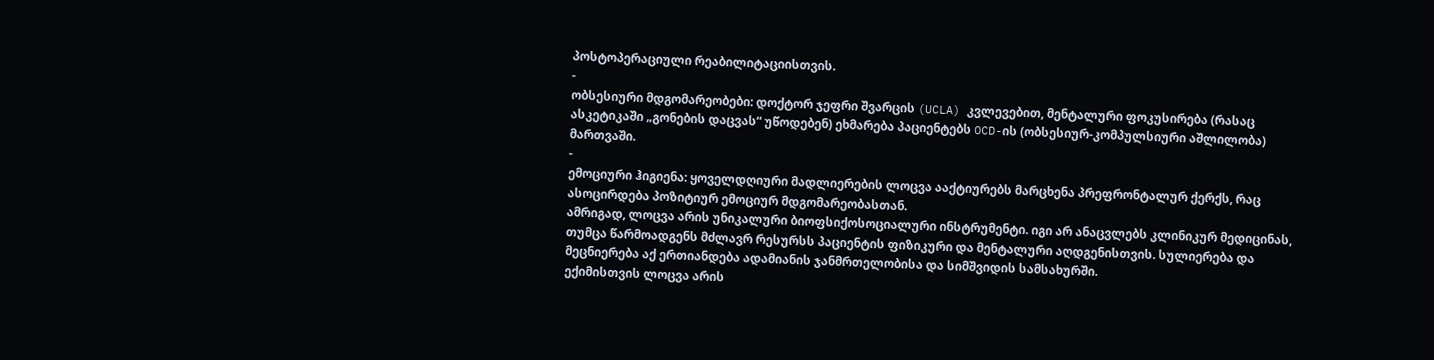პოსტოპერაციული რეაბილიტაციისთვის.
-
ობსესიური მდგომარეობები: დოქტორ ჯეფრი შვარცის (UCLA) კვლევებით, მენტალური ფოკუსირება (რასაც ასკეტიკაში „გონების დაცვას“ უწოდებენ) ეხმარება პაციენტებს OCD-ის (ობსესიურ-კომპულსიური აშლილობა) მართვაში.
-
ემოციური ჰიგიენა: ყოველდღიური მადლიერების ლოცვა ააქტიურებს მარცხენა პრეფრონტალურ ქერქს, რაც ასოცირდება პოზიტიურ ემოციურ მდგომარეობასთან.
ამრიგად, ლოცვა არის უნიკალური ბიოფსიქოსოციალური ინსტრუმენტი. იგი არ ანაცვლებს კლინიკურ მედიცინას, თუმცა წარმოადგენს მძლავრ რესურსს პაციენტის ფიზიკური და მენტალური აღდგენისთვის. სულიერება და მეცნიერება აქ ერთიანდება ადამიანის ჯანმრთელობისა და სიმშვიდის სამსახურში.
ექიმისთვის ლოცვა არის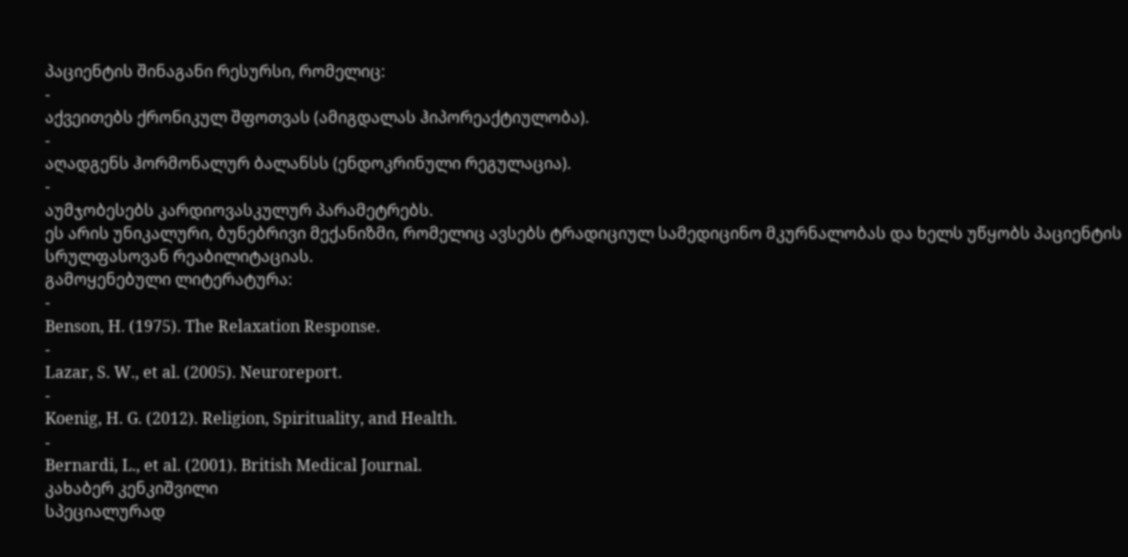პაციენტის შინაგანი რესურსი, რომელიც:
-
აქვეითებს ქრონიკულ შფოთვას (ამიგდალას ჰიპორეაქტიულობა).
-
აღადგენს ჰორმონალურ ბალანსს (ენდოკრინული რეგულაცია).
-
აუმჯობესებს კარდიოვასკულურ პარამეტრებს.
ეს არის უნიკალური, ბუნებრივი მექანიზმი, რომელიც ავსებს ტრადიციულ სამედიცინო მკურნალობას და ხელს უწყობს პაციენტის სრულფასოვან რეაბილიტაციას.
გამოყენებული ლიტერატურა:
-
Benson, H. (1975). The Relaxation Response.
-
Lazar, S. W., et al. (2005). Neuroreport.
-
Koenig, H. G. (2012). Religion, Spirituality, and Health.
-
Bernardi, L., et al. (2001). British Medical Journal.
კახაბერ კენკიშვილი
სპეციალურად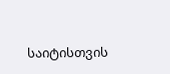საიტისთვის